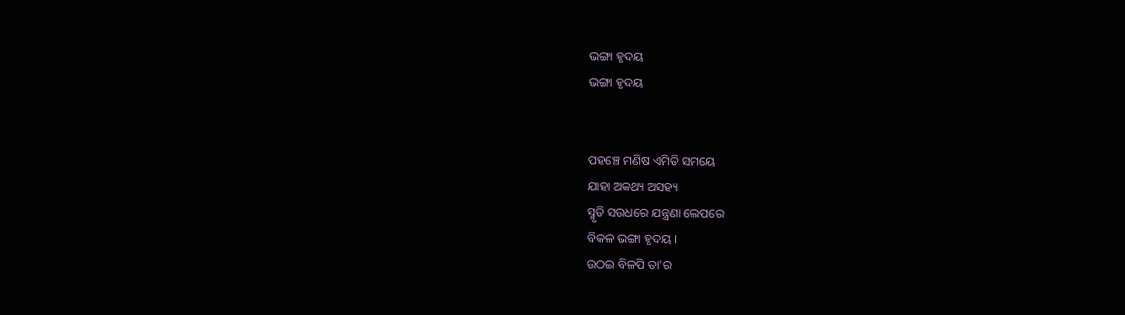ଭଙ୍ଗା ହୃଦୟ
ଭଙ୍ଗା ହୃଦୟ


ପହଞ୍ଚେ ମଣିଷ ଏମିତି ସମୟେ
ଯାହା ଅକଥ୍ୟ ଅସହ୍ୟ
ସ୍ମୃତି ସଉଧରେ ଯନ୍ତ୍ରଣା ଲେପରେ
ବିକଳ ଭଙ୍ଗା ହୃଦୟ ।
ଉଠଇ ବିଳପି ତା'ର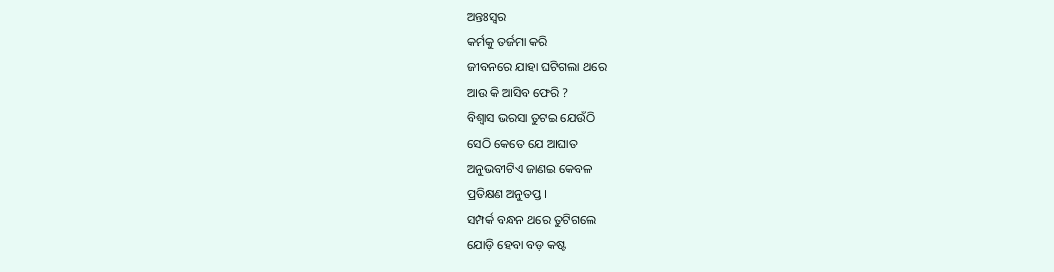ଅନ୍ତଃସ୍ବର
କର୍ମକୁ ତର୍ଜମା କରି
ଜୀବନରେ ଯାହା ଘଟିଗଲା ଥରେ
ଆଉ କି ଆସିବ ଫେରି ?
ବିଶ୍ବାସ ଭରସା ତୁଟଇ ଯେଉଁଠି
ସେଠି କେତେ ଯେ ଆଘାତ
ଅନୁଭବୀଟିଏ ଜାଣଇ କେବଳ
ପ୍ରତିକ୍ଷଣ ଅନୁତପ୍ତ ।
ସମ୍ପର୍କ ବନ୍ଧନ ଥରେ ତୁଟିଗଲେ
ଯୋଡ଼ି ହେବା ବଡ଼ କଷ୍ଟ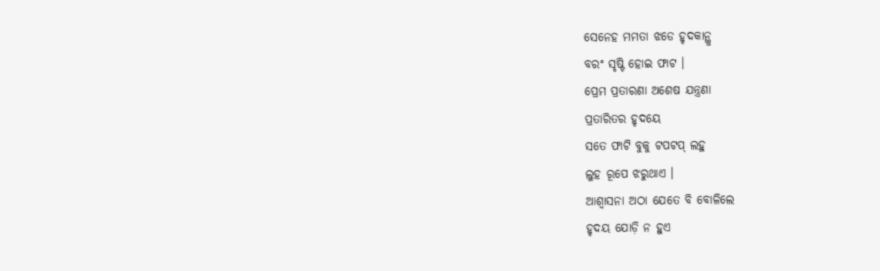ସେନେହ ମମତା ଝଡେ ହୃଦକାନ୍ଥୁ
ବରଂ ସୃଷ୍ଟି ହୋଇ ଫାଟ ।
ପ୍ରେମ ପ୍ରତାରଣା ଅଶେଷ ଯନ୍ତ୍ରଣା
ପ୍ରତାରିତର ହୃଦୟେ
ସତେ ଫାଟି ବୁକୁ ଟପଟପ୍ ଲହୁ
ଲୁହ ରୂପେ ଝରୁଥାଏ ।
ଆଶ୍ବାସନା ଅଠା ଯେତେ ବି ବୋଳିଲେ
ହୃଦୟ ଯୋଡ଼ି ନ ହୁଏ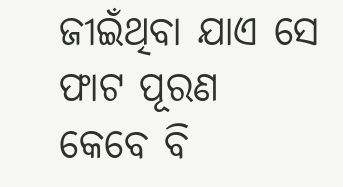ଜୀଇଁଥିବା ଯାଏ ସେ ଫାଟ ପୂରଣ
କେବେ ବି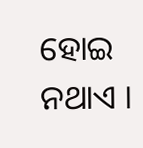ହୋଇ ନଥାଏ ।